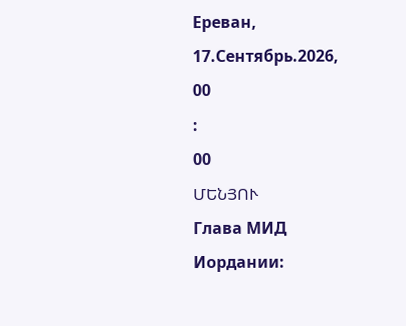Ереван, 17.Сентябрь.2026,
00
:
00
ՄԵՆՅՈՒ
Глава МИД Иордании: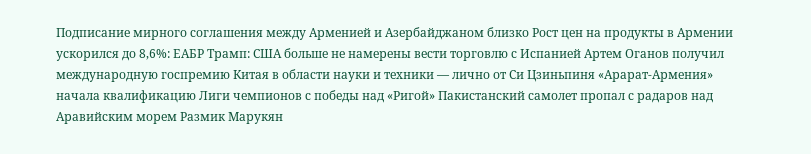Подписание мирного соглашения между Арменией и Азербайджаном близко Рост цен на продукты в Армении ускорился до 8,6%: ЕАБР Трамп: США больше не намерены вести торговлю с Испанией Артем Оганов получил международную госпремию Китая в области науки и техники — лично от Си Цзиньпиня «Арарат‑Армения» начала квалификацию Лиги чемпионов с победы над «Ригой» Пакистанский самолет пропал с радаров над Аравийским морем Размик Марукян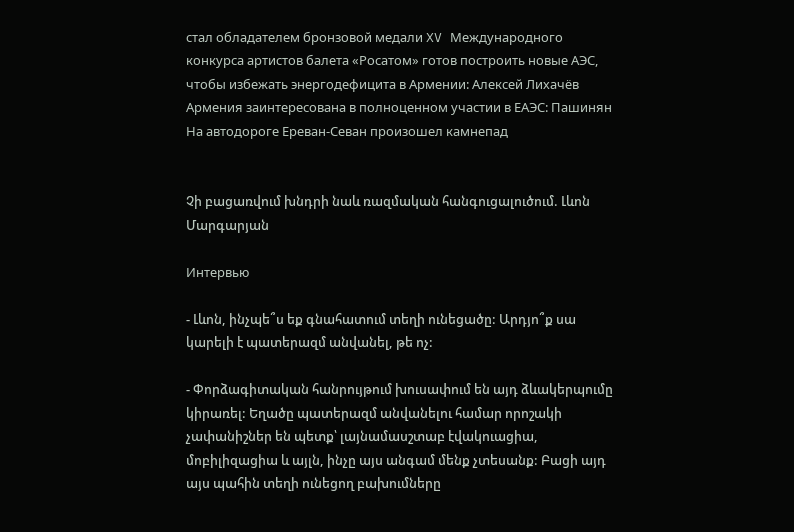стал обладателем бронзовой медали XV Международного конкурса артистов балета «Росатом» готов построить новые АЭС, чтобы избежать энергодефицита в Армении: Алексей Лихачёв Армения заинтересована в полноценном участии в ЕАЭС: Пашинян На автодороге Ереван-Севан произошел камнепад


Չի բացառվում խնդրի նաև ռազմական հանգուցալուծում. Լևոն Մարգարյան

Интервью

- Լևոն, ինչպե՞ս եք գնահատում տեղի ունեցածը: Արդյո՞ք սա կարելի է պատերազմ անվանել, թե ոչ:

- Փորձագիտական հանրույթում խուսափում են այդ ձևակերպումը կիրառել: Եղածը պատերազմ անվանելու համար որոշակի չափանիշներ են պետք՝ լայնամասշտաբ էվակուացիա, մոբիլիզացիա և այլն, ինչը այս անգամ մենք չտեսանք: Բացի այդ այս պահին տեղի ունեցող բախումները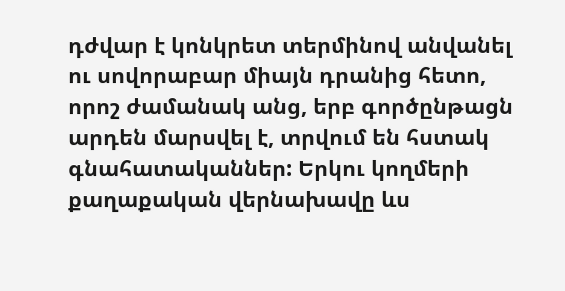դժվար է կոնկրետ տերմինով անվանել ու սովորաբար միայն դրանից հետո, որոշ ժամանակ անց, երբ գործընթացն արդեն մարսվել է, տրվում են հստակ գնահատականներ: Երկու կողմերի քաղաքական վերնախավը ևս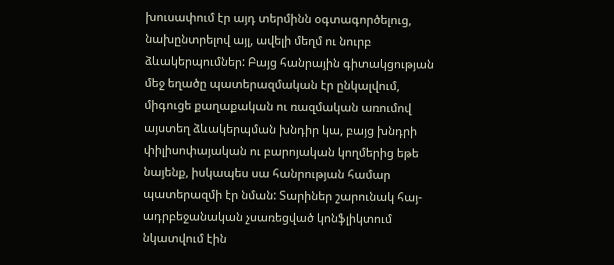խուսափում էր այդ տերմինն օգտագործելուց, նախընտրելով այլ, ավելի մեղմ ու նուրբ ձևակերպումներ: Բայց հանրային գիտակցության մեջ եղածը պատերազմական էր ընկալվում, միգուցե քաղաքական ու ռազմական առումով այստեղ ձևակերպման խնդիր կա, բայց խնդրի փիլիսոփայական ու բարոյական կողմերից եթե նայենք, իսկապես սա հանրության համար պատերազմի էր նման: Տարիներ շարունակ հայ-ադրբեջանական չսառեցված կոնֆլիկտում նկատվում էին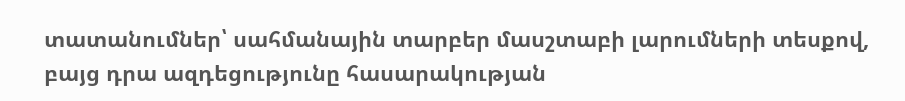տատանումներ՝ սահմանային տարբեր մասշտաբի լարումների տեսքով, բայց դրա ազդեցությունը հասարակության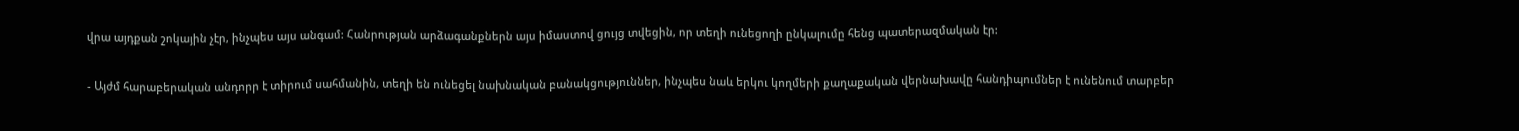վրա այդքան շոկային չէր, ինչպես այս անգամ: Հանրության արձագանքներն այս իմաստով ցույց տվեցին, որ տեղի ունեցողի ընկալումը հենց պատերազմական էր:

- Այժմ հարաբերական անդորր է տիրում սահմանին, տեղի են ունեցել նախնական բանակցություններ, ինչպես նաև երկու կողմերի քաղաքական վերնախավը հանդիպումներ է ունենում տարբեր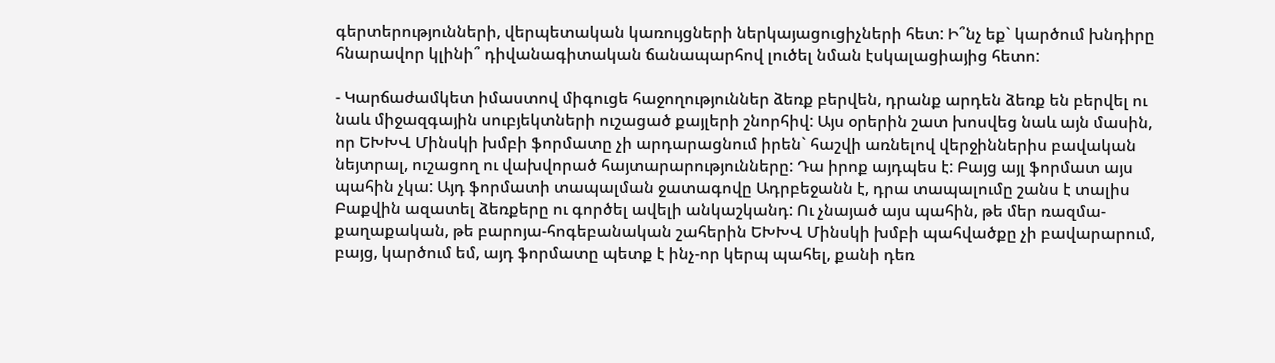գերտերությունների, վերպետական կառույցների ներկայացուցիչների հետ: Ի՞նչ եք` կարծում խնդիրը հնարավոր կլինի՞ դիվանագիտական ճանապարհով լուծել նման էսկալացիայից հետո:

- Կարճաժամկետ իմաստով միգուցե հաջողություններ ձեռք բերվեն, դրանք արդեն ձեռք են բերվել ու նաև միջազգային սուբյեկտների ուշացած քայլերի շնորհիվ: Այս օրերին շատ խոսվեց նաև այն մասին, որ ԵԽԽՎ Մինսկի խմբի ֆորմատը չի արդարացնում իրեն` հաշվի առնելով վերջիններիս բավական նեյտրալ, ուշացող ու վախվորած հայտարարությունները: Դա իրոք այդպես է: Բայց այլ ֆորմատ այս պահին չկա: Այդ ֆորմատի տապալման ջատագովը Ադրբեջանն է, դրա տապալումը շանս է տալիս Բաքվին ազատել ձեռքերը ու գործել ավելի անկաշկանդ: Ու չնայած այս պահին, թե մեր ռազմա-քաղաքական, թե բարոյա-հոգեբանական շահերին ԵԽԽՎ Մինսկի խմբի պահվածքը չի բավարարում, բայց, կարծում եմ, այդ ֆորմատը պետք է ինչ-որ կերպ պահել, քանի դեռ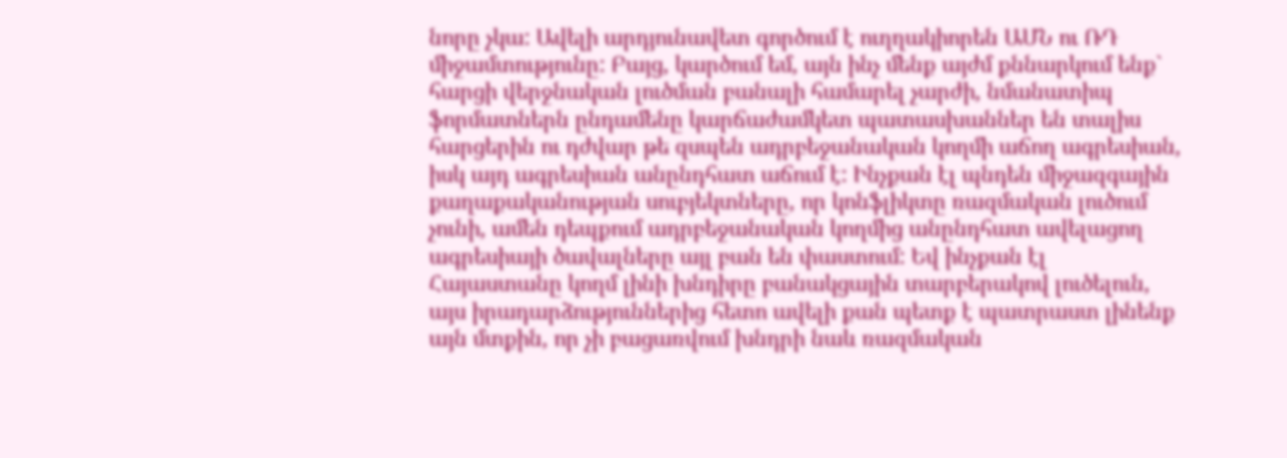նորը չկա: Ավելի արդյունավետ գործում է ուղղակիորեն ԱՄՆ ու ՌԴ միջամտությունը: Բայց, կարծում եմ, այն ինչ մենք այժմ քննարկում ենք` հարցի վերջնական լուծման բանալի համարել չարժի, նմանատիպ ֆորմատներն ընդամենը կարճաժամկետ պատասխաններ են տալիս հարցերին ու դժվար թե զսպեն ադրբեջանական կողմի աճող ագրեսիան, իսկ այդ ագրեսիան անընդհատ աճում է: Ինչքան էլ պնդեն միջազգային քաղաքականության սուբյեկտները, որ կոնֆլիկտը ռազմական լուծում չունի, ամեն դեպքում ադրբեջանական կողմից անընդհատ ավելացող ագրեսիայի ծավալները այլ բան են փաստում: Եվ ինչքան էլ Հայաստանը կողմ լինի խնդիրը բանակցային տարբերակով լուծելուն, այս իրադարձություններից հետո ավելի քան պետք է պատրաստ լինենք այն մտքին, որ չի բացառվում խնդրի նաև ռազմական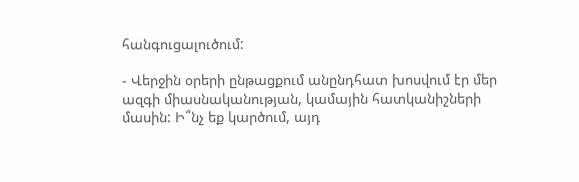հանգուցալուծում:

- Վերջին օրերի ընթացքում անընդհատ խոսվում էր մեր ազգի միասնականության, կամային հատկանիշների մասին: Ի՞նչ եք կարծում, այդ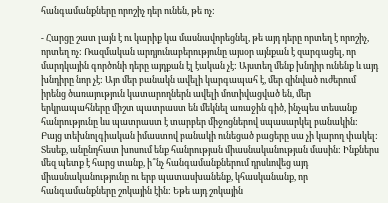հանգամանքները որոշիչ դեր ունեն, թե ոչ:

- Հարցը շատ լայն է ու կարիք կա մասնավորեցնել, թե այդ դերը որտեղ է որոշիչ, որտեղ ոչ: Ռազմական արդյունաբերությունը այսօր այնքան է զարգացել, որ մարդկային գործոնի դերը այդքան էլ էական չէ: Այստեղ մենք խնդիր ունենք և այդ խնդիրը նոր չէ: Այո մեր բանակն ավելի կարգապահ է, մեր զինված ուժերում իրենց ծառայություն կատարողներն ավելի մոտիվացված են, մեր երկրապահները միշտ պատրաստ են մեկնել առաջին գիծ, ինչպես տեսանք հանրությունը ևս պատրաստ է տարբեր միջոցներով սպասարկել բանակին: Բայց տեխնոլգիական իմաստով բանակի ունեցած բացերը սա չի կարող փակել: Տեսեք, անընդհատ խոսում ենք հանրության միասնականության մասին: Ինքներս մեզ պետք է հարց տանք, ի՞նչ հանգամանքներում դրսևովեց այդ միասնականությունը ու երբ պատասխանենք, կհասկանանք, որ հանգամանքները շոկային էին: Եթե այդ շոկային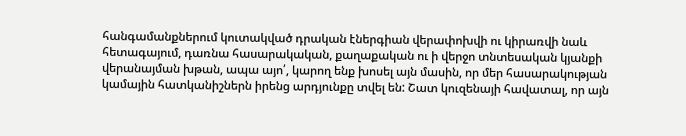հանգամանքներում կուտակված դրական էներգիան վերափոխվի ու կիրառվի նաև հետագայում, դառնա հասարակական, քաղաքական ու ի վերջո տնտեսական կյանքի վերանայման խթան, ապա այո՛, կարող ենք խոսել այն մասին, որ մեր հասարակության կամային հատկանիշներն իրենց արդյունքը տվել են: Շատ կուզենայի հավատալ, որ այն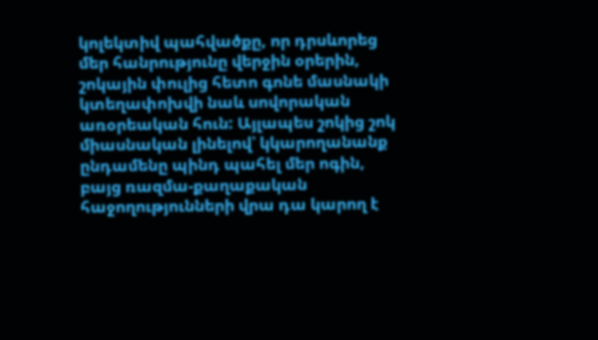կոլեկտիվ պահվածքը, որ դրսևորեց մեր հանրությունը վերջին օրերին, շոկային փուլից հետո գոնե մասնակի կտեղափոխվի նաև սովորական առօրեական հուն: Այլապես շոկից շոկ միասնական լինելով՝ կկարողանանք ընդամենը պինդ պահել մեր ոգին, բայց ռազմա-քաղաքական հաջողությունների վրա դա կարող է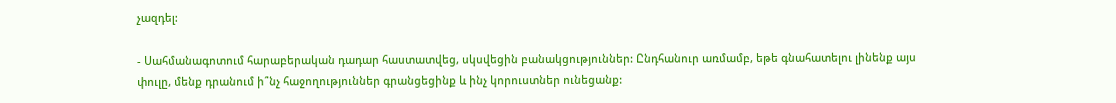չազդել:

- Սահմանագոտում հարաբերական դադար հաստատվեց, սկսվեցին բանակցություններ: Ընդհանուր առմամբ, եթե գնահատելու լինենք այս փուլը, մենք դրանում ի՞նչ հաջողություններ գրանցեցինք և ինչ կորուստներ ունեցանք: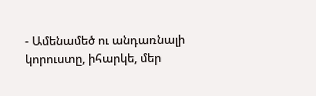- Ամենամեծ ու անդառնալի կորուստը, իհարկե, մեր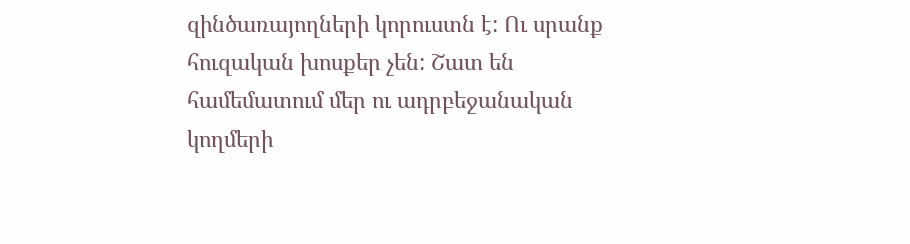զինծառայողների կորուստն է: Ու սրանք հուզական խոսքեր չեն: Շատ են համեմատում մեր ու ադրբեջանական կողմերի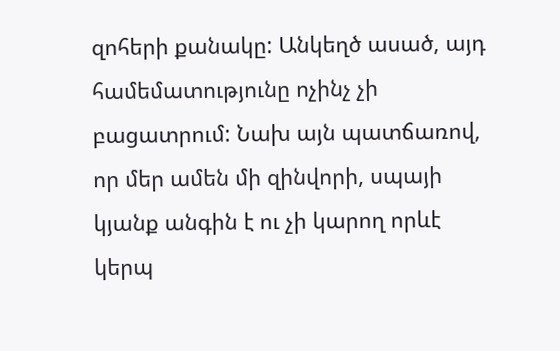զոհերի քանակը: Անկեղծ ասած, այդ համեմատությունը ոչինչ չի բացատրում: Նախ այն պատճառով, որ մեր ամեն մի զինվորի, սպայի կյանք անգին է ու չի կարող որևէ կերպ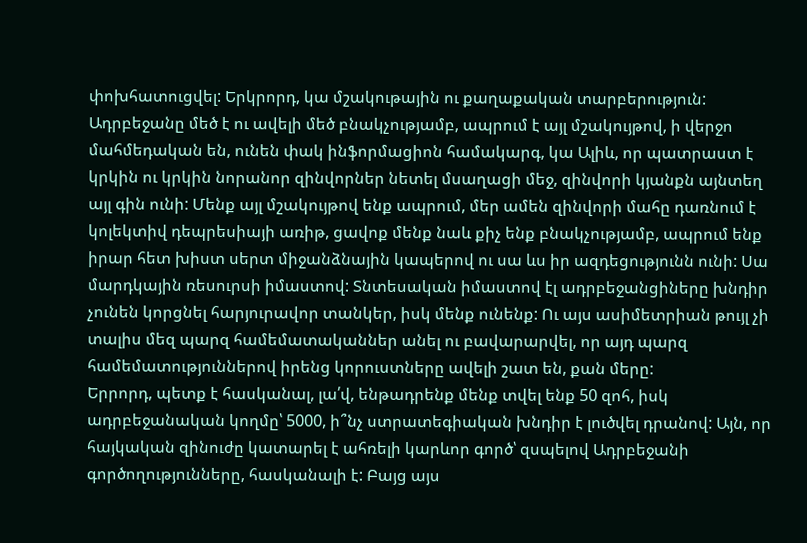փոխհատուցվել: Երկրորդ, կա մշակութային ու քաղաքական տարբերություն: Ադրբեջանը մեծ է ու ավելի մեծ բնակչությամբ, ապրում է այլ մշակույթով, ի վերջո մահմեդական են, ունեն փակ ինֆորմացիոն համակարգ, կա Ալիև, որ պատրաստ է կրկին ու կրկին նորանոր զինվորներ նետել մսաղացի մեջ, զինվորի կյանքն այնտեղ այլ գին ունի: Մենք այլ մշակույթով ենք ապրում, մեր ամեն զինվորի մահը դառնում է կոլեկտիվ դեպրեսիայի առիթ, ցավոք մենք նաև քիչ ենք բնակչությամբ, ապրում ենք իրար հետ խիստ սերտ միջանձնային կապերով ու սա ևս իր ազդեցությունն ունի: Սա մարդկային ռեսուրսի իմաստով: Տնտեսական իմաստով էլ ադրբեջանցիները խնդիր չունեն կորցնել հարյուրավոր տանկեր, իսկ մենք ունենք: Ու այս ասիմետրիան թույլ չի տալիս մեզ պարզ համեմատականներ անել ու բավարարվել, որ այդ պարզ համեմատություններով իրենց կորուստները ավելի շատ են, քան մերը:
Երրորդ, պետք է հասկանալ, լա՛վ, ենթադրենք մենք տվել ենք 50 զոհ, իսկ ադրբեջանական կողմը՝ 5000, ի՞նչ ստրատեգիական խնդիր է լուծվել դրանով: Այն, որ հայկական զինուժը կատարել է ահռելի կարևոր գործ՝ զսպելով Ադրբեջանի գործողությունները, հասկանալի է: Բայց այս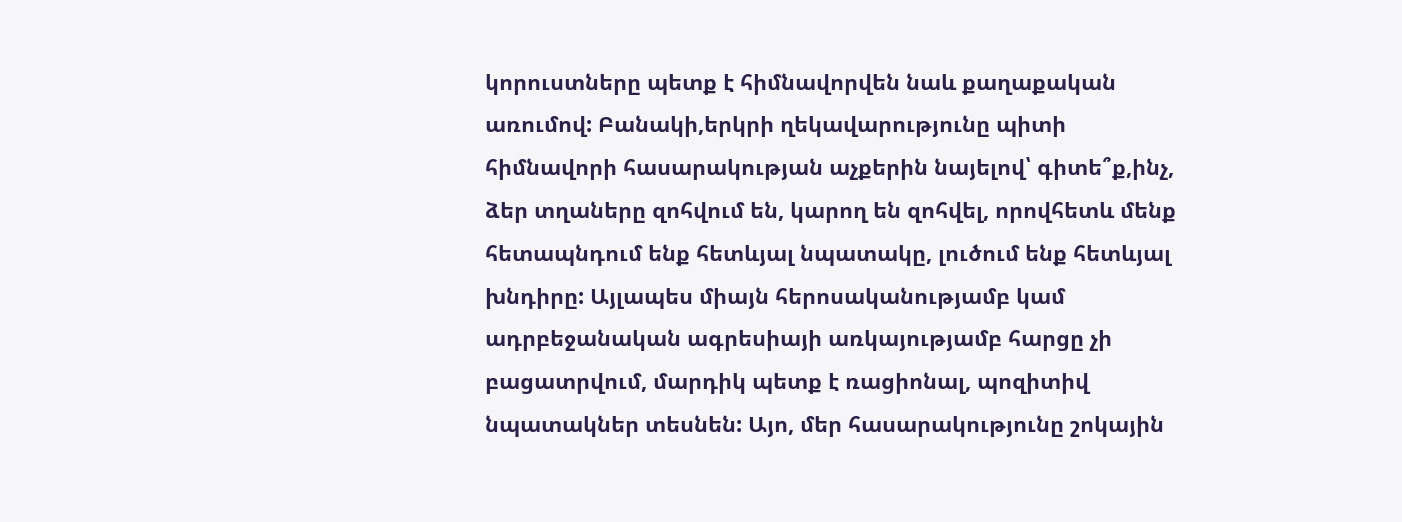կորուստները պետք է հիմնավորվեն նաև քաղաքական առումով: Բանակի,երկրի ղեկավարությունը պիտի հիմնավորի հասարակության աչքերին նայելով՝ գիտե՞ք,ինչ, ձեր տղաները զոհվում են, կարող են զոհվել, որովհետև մենք հետապնդում ենք հետևյալ նպատակը, լուծում ենք հետևյալ խնդիրը: Այլապես միայն հերոսականությամբ կամ ադրբեջանական ագրեսիայի առկայությամբ հարցը չի բացատրվում, մարդիկ պետք է ռացիոնալ, պոզիտիվ նպատակներ տեսնեն: Այո, մեր հասարակությունը շոկային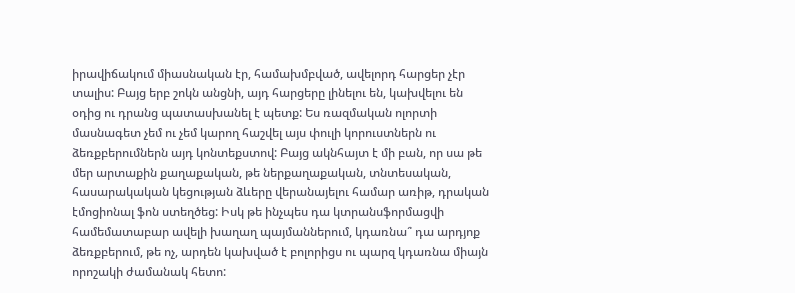իրավիճակում միասնական էր, համախմբված, ավելորդ հարցեր չէր տալիս: Բայց երբ շոկն անցնի, այդ հարցերը լինելու են, կախվելու են օդից ու դրանց պատասխանել է պետք: Ես ռազմական ոլորտի մասնագետ չեմ ու չեմ կարող հաշվել այս փուլի կորուստներն ու ձեռքբերումներն այդ կոնտեքստով: Բայց ակնհայտ է մի բան, որ սա թե մեր արտաքին քաղաքական, թե ներքաղաքական, տնտեսական, հասարակական կեցության ձևերը վերանայելու համար առիթ, դրական էմոցիոնալ ֆոն ստեղծեց: Իսկ թե ինչպես դա կտրանսֆորմացվի համեմատաբար ավելի խաղաղ պայմաններում, կդառնա՞ դա արդյոք ձեռքբերում, թե ոչ, արդեն կախված է բոլորիցս ու պարզ կդառնա միայն որոշակի ժամանակ հետո: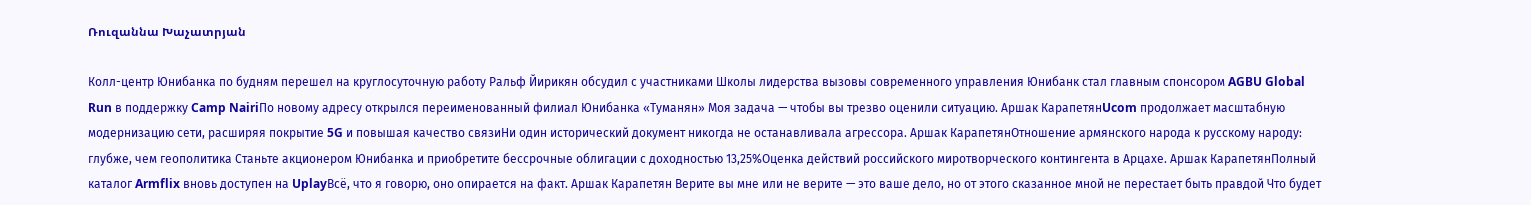Ռուզաննա Խաչատրյան

Колл-центр Юнибанка по будням перешел на круглосуточную работу Ральф Йирикян обсудил с участниками Школы лидерства вызовы современного управления Юнибанк стал главным спонсором AGBU Global Run в поддержку Camp NairiПо новому адресу открылся переименованный филиал Юнибанка «Туманян» Моя задача — чтобы вы трезво оценили ситуацию. Аршак КарапетянUcom продолжает масштабную модернизацию сети, расширяя покрытие 5G и повышая качество связиНи один исторический документ никогда не останавливала агрессора. Аршак КарапетянОтношение армянского народа к русскому народу: глубже, чем геополитика Станьте акционером Юнибанка и приобретите бессрочные облигации с доходностью 13,25%Оценка действий российского миротворческого контингента в Арцахе. Аршак КарапетянПолный каталог Armflix вновь доступен на UplayВсё, что я говорю, оно опирается на факт. Аршак Карапетян Верите вы мне или не верите — это ваше дело, но от этого сказанное мной не перестает быть правдой Что будет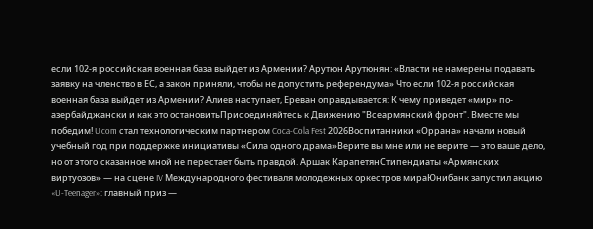если 102-я российская военная база выйдет из Армении? Арутюн Арутюнян: «Власти не намерены подавать заявку на членство в ЕС, а закон приняли, чтобы не допустить референдума» Что если 102-я российская военная база выйдет из Армении? Алиев наступает, Ереван оправдывается: К чему приведет «мир» по-азербайджански и как это остановитьПрисоединяйтесь к Движению "Всеармянский фронт". Вместе мы победим! Ucom стал технологическим партнером Coca-Cola Fest 2026Воспитанники «Оррана» начали новый учебный год при поддержке инициативы «Сила одного драма»Верите вы мне или не верите — это ваше дело, но от этого сказанное мной не перестает быть правдой. Аршак КарапетянСтипендиаты «Армянских виртуозов» — на сцене IV Международного фестиваля молодежных оркестров мираЮнибанк запустил акцию «U-Teenager»: главный приз —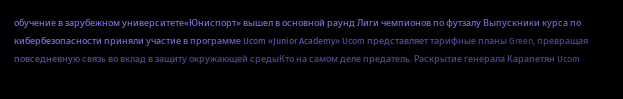обучение в зарубежном университете«Юниспорт» вышел в основной раунд Лиги чемпионов по футзалу Выпускники курса по кибербезопасности приняли участие в программе Ucom «Junior Academy» Ucom представляет тарифные планы Green, превращая повседневную связь во вклад в защиту окружающей средыКто на самом деле предатель. Раскрытие генерала Карапетян Ucom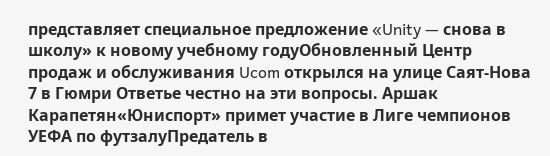представляет специальное предложение «Unity — снова в школу» к новому учебному годуОбновленный Центр продаж и обслуживания Ucom открылся на улице Саят-Нова 7 в Гюмри Ответье честно на эти вопросы. Аршак Карапетян«Юниспорт» примет участие в Лиге чемпионов УЕФА по футзалуПредатель в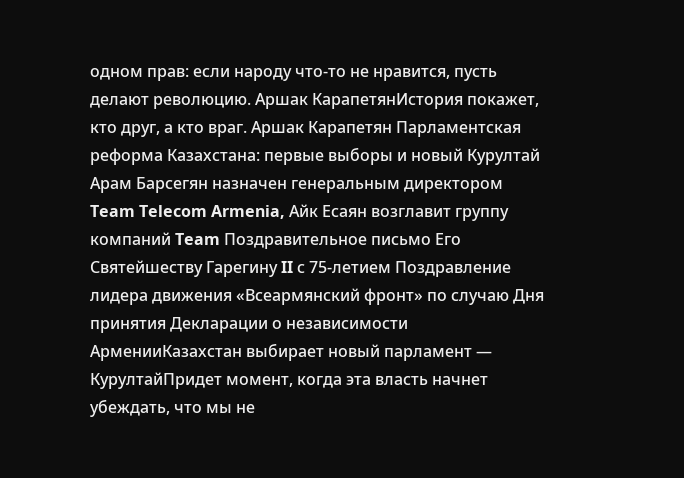одном прав: если народу что-то не нравится, пусть делают революцию. Аршак КарапетянИстория покажет, кто друг, а кто враг. Аршак Карапетян Парламентская реформа Казахстана: первые выборы и новый Курултай Арам Барсегян назначен генеральным директором Team Telecom Armenia, Айк Есаян возглавит группу компаний Team Поздравительное письмо Его Святейшеству Гарегину II с 75-летием Поздравление лидера движения «Всеармянский фронт» по случаю Дня принятия Декларации о независимости АрменииКазахстан выбирает новый парламент — КурултайПридет момент, когда эта власть начнет убеждать, что мы не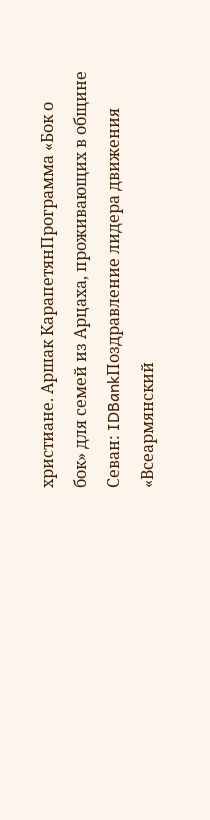христиане. Аршак КарапетянПрограмма «Бок о бок» для семей из Арцаха, проживающих в общине Севан: IDBankПоздравление лидера движения «Всеармянский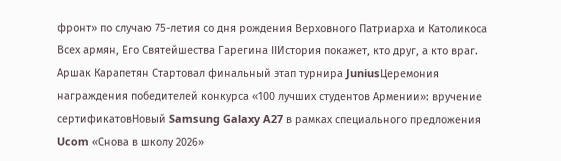фронт» по случаю 75-летия со дня рождения Верховного Патриарха и Католикоса Всех армян, Его Святейшества Гарегина IIИстория покажет, кто друг, а кто враг. Аршак Карапетян Стартовал финальный этап турнира JuniusЦеремония награждения победителей конкурса «100 лучших студентов Армении»: вручение сертификатовНовый Samsung Galaxy A27 в рамках специального предложения Ucom «Снова в школу 2026»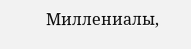Миллениалы,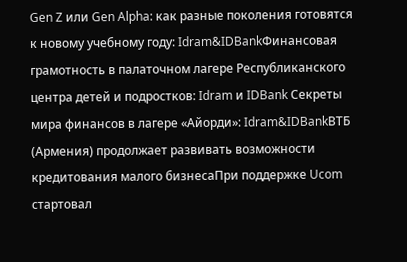Gen Z или Gen Alpha: как разные поколения готовятся к новому учебному году: Idram&IDBankФинансовая грамотность в палаточном лагере Республиканского центра детей и подростков: Idram и IDBank Секреты мира финансов в лагере «Айорди»: Idram&IDBankВТБ (Армения) продолжает развивать возможности кредитования малого бизнесаПри поддержке Ucom стартовал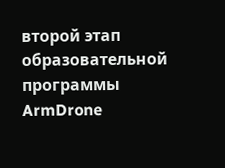второй этап образовательной программы ArmDrone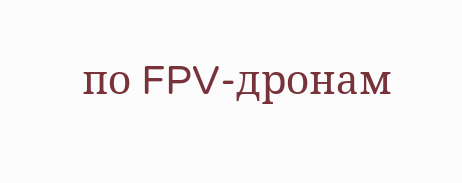по FPV-дронам